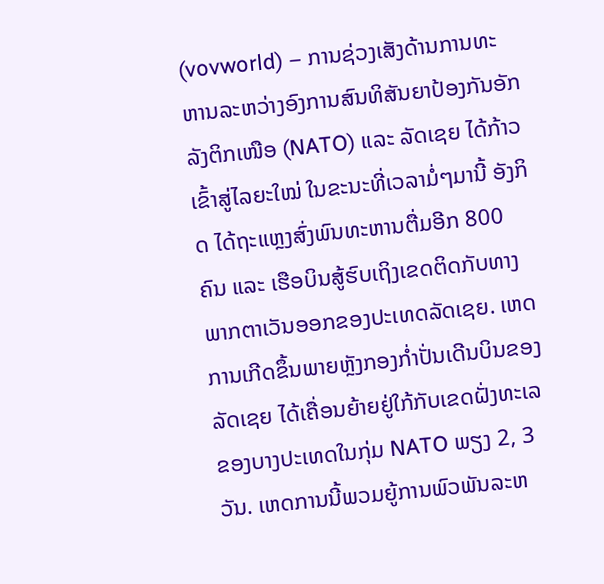(vovworld) – ການຊ່ວງເສັງດ້ານການທະຫານລະຫວ່າງອົງການສົນທິສັນຍາປ້ອງກັນອັກລັງຕິກເໜືອ (NATO) ແລະ ລັດເຊຍ ໄດ້ກ້າວເຂົ້າສູ່ໄລຍະໃໝ່ ໃນຂະນະທີ່ເວລາມໍ່ໆມານີ້ ອັງກິດ ໄດ້ຖະແຫຼງສົ່ງພົນທະຫານຕື່ມອີກ 800 ຄົນ ແລະ ເຮືອບິນສູ້ຮົບເຖິງເຂດຕິດກັບທາງພາກຕາເວັນອອກຂອງປະເທດລັດເຊຍ. ເຫດການເກີດຂຶ້ນພາຍຫຼັງກອງກ່ຳປັ່ນເດີນບິນຂອງລັດເຊຍ ໄດ້ເຄື່ອນຍ້າຍຢູ່ໃກ້ກັບເຂດຝັ່ງທະເລຂອງບາງປະເທດໃນກຸ່ມ NATO ພຽງ 2, 3 ວັນ. ເຫດການນີ້ພວມຍູ້ການພົວພັນລະຫ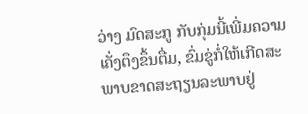ວ່າງ ມົດສະກູ ກັບກຸ່ມນີ້ເພີ່ມຄວາມເຄັ່ງຕຶງຂຶ້ນຕື່ມ, ຂົ່ມຂູ່ກໍ່ໃຫ້ເກີດສະພາບຂາດສະຖຽນລະພາບຢູ່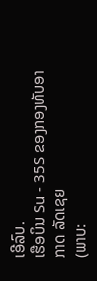ເອີລົບ.
ເຮືອບິນ Su - 35S ຂອງກອງທັບອາກາດ ລັດເຊຍ
(ພາບ: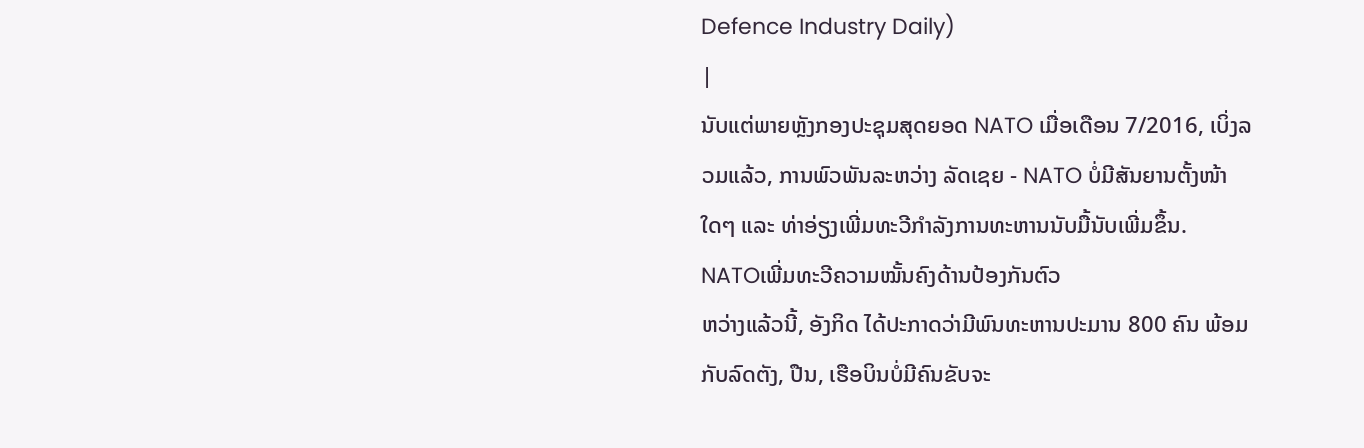Defence Industry Daily)
|
ນັບແຕ່ພາຍຫຼັງກອງປະຊຸມສຸດຍອດ NATO ເມື່ອເດືອນ 7/2016, ເບິ່ງລວມແລ້ວ, ການພົວພັນລະຫວ່າງ ລັດເຊຍ - NATO ບໍ່ມີສັນຍານຕັ້ງໜ້າໃດໆ ແລະ ທ່າອ່ຽງເພີ່ມທະວີກຳລັງການທະຫານນັບມື້ນັບເພີ່ມຂຶ້ນ.
NATOເພີ່ມທະວີຄວາມໝັ້ນຄົງດ້ານປ້ອງກັນຕົວ
ຫວ່າງແລ້ວນີ້, ອັງກິດ ໄດ້ປະກາດວ່າມີພົນທະຫານປະມານ 800 ຄົນ ພ້ອມກັບລົດຕັງ, ປືນ, ເຮືອບິນບໍ່ມີຄົນຂັບຈະ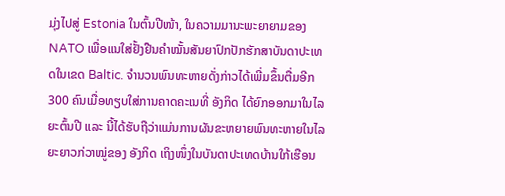ມຸ່ງໄປສູ່ Estonia ໃນຕົ້ນປີໜ້າ, ໃນຄວາມມານະພະຍາຍາມຂອງ NATO ເພື່ອແນໃສ່ຢັ້ງຢືນຄຳໝັ້ນສັນຍາປົກປັກຮັກສາບັນດາປະເທດໃນເຂດ Baltic. ຈຳນວນພົນທະຫາຍດັ່ງກ່າວໄດ້ເພີ່ມຂຶ້ນຕື່ມອີກ 300 ຄົນເມື່ອທຽບໃສ່ການຄາດຄະເນທີ່ ອັງກິດ ໄດ້ຍົກອອກມາໃນໄລຍະຕົ້ນປີ ແລະ ນີ້ໄດ້ຮັບຖືວ່າແມ່ນການຜັນຂະຫຍາຍພົນທະຫາຍໃນໄລຍະຍາວກ່ວາໝູ່ຂອງ ອັງກິດ ເຖິງໜຶ່ງໃນບັນດາປະເທດບ້ານໃກ້ເຮືອນ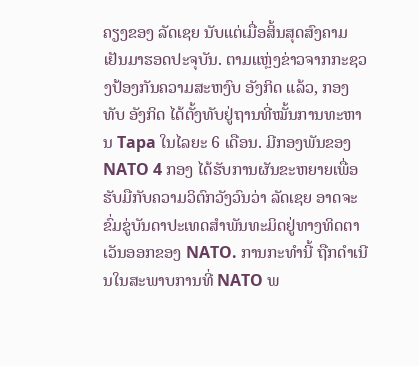ຄຽງຂອງ ລັດເຊຍ ນັບແຕ່ເມື່ອສິ້ນສຸດສົງຄາມເຢັນມາຮອດປະຈຸບັນ. ຕາມແຫຼ່ງຂ່າວຈາກກະຊວງປ້ອງກັນຄວາມສະຫງົບ ອັງກິດ ແລ້ວ, ກອງທັບ ອັງກິດ ໄດ້ຕັ້ງທັບຢູ່ຖານທີ່ໝັ້ນການທະຫານ Tapa ໃນໄລຍະ 6 ເດືອນ. ມີກອງພັນຂອງ NATO 4 ກອງ ໄດ້ຮັບການຜັນຂະຫຍາຍເພື່ອຮັບມືກັບຄວາມວິຕົກວັງວົນວ່າ ລັດເຊຍ ອາດຈະຂົ່ມຂູ່ບັນດາປະເທດສຳພັນທະມິດຢູ່ທາງທິດຕາເວັນອອກຂອງ NATO. ການກະທຳນີ້ ຖືກດຳເນີນໃນສະພາບການທີ່ NATO ພ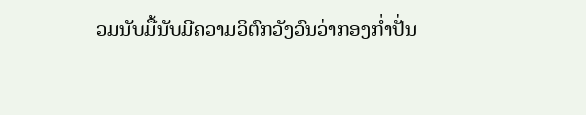ວມນັບມື້ນັບມີຄວາມວິຕົກວັງວົນວ່າກອງກ່ຳປັ່ນ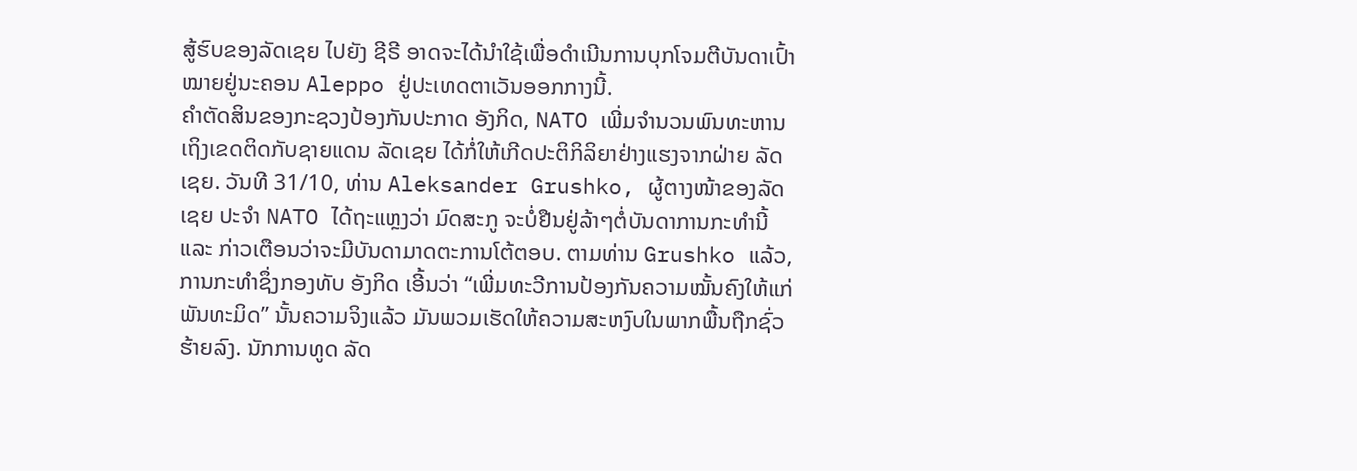ສູ້ຮົບຂອງລັດເຊຍ ໄປຍັງ ຊີຣີ ອາດຈະໄດ້ນຳໃຊ້ເພື່ອດຳເນີນການບຸກໂຈມຕີບັນດາເປົ້າໝາຍຢູ່ນະຄອນ Aleppo ຢູ່ປະເທດຕາເວັນອອກກາງນີ້.
ຄຳຕັດສິນຂອງກະຊວງປ້ອງກັນປະກາດ ອັງກິດ, NATO ເພີ່ມຈຳນວນພົນທະຫານເຖິງເຂດຕິດກັບຊາຍແດນ ລັດເຊຍ ໄດ້ກໍ່ໃຫ້ເກີດປະຕິກິລິຍາຢ່າງແຮງຈາກຝ່າຍ ລັດເຊຍ. ວັນທີ 31/10, ທ່ານ Aleksander Grushko, ຜູ້ຕາງໜ້າຂອງລັດເຊຍ ປະຈຳ NATO ໄດ້ຖະແຫຼງວ່າ ມົດສະກູ ຈະບໍ່ຢືນຢູ່ລ້າໆຕໍ່ບັນດາການກະທຳນີ້ ແລະ ກ່າວເຕືອນວ່າຈະມີບັນດາມາດຕະການໂຕ້ຕອບ. ຕາມທ່ານ Grushko ແລ້ວ, ການກະທຳຊຶ່ງກອງທັບ ອັງກິດ ເອີ້ນວ່າ “ເພີ່ມທະວີການປ້ອງກັນຄວາມໝັ້ນຄົງໃຫ້ແກ່ພັນທະມິດ” ນັ້ນຄວາມຈິງແລ້ວ ມັນພວມເຮັດໃຫ້ຄວາມສະຫງົບໃນພາກພື້ນຖືກຊົ່ວຮ້າຍລົງ. ນັກການທູດ ລັດ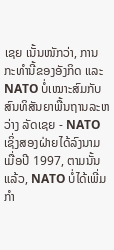ເຊຍ ເນັ້ນໜັກວ່າ, ການກະທຳນີ້ຂອງອັງກິດ ແລະ NATO ບໍ່ເໝາະສົມກັບສົນທິສັນຍາພື້ນຖານລະຫວ່າງ ລັດເຊຍ - NATO ເຊິ່ງສອງຝ່າຍໄດ້ລົງນາມເມື່ອປີ 1997, ຕາມນັ້ນແລ້ວ, NATO ບໍ່ໄດ້ເພີ່ມກຳ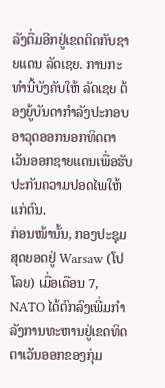ລັງຕື່ມອີກຢູ່ເຂດຕິດກັບຊາຍແດນ ລັດເຊຍ. ການກະທຳນີ້ບັງຄັບໃຫ້ ລັດເຊຍ ຕ້ອງຍູ້ບັນດາກຳລັງປະກອບອາວຸດອອກນອກທິດຕາເວັນອອກຊາຍແດນເພື່ອຮັບປະກັນຄວາມປອດໄພໃຫ້ແກ່ຕົນ.
ກ່ອນໜ້ານັ້ນ, ກອງປະຊຸມສຸດຍອດຢູ່ Warsaw (ໂປໂລຍ) ເມື່ອເດືອນ 7, NATO ໄດ້ຕົກລົງເພີ່ມກຳລັງການທະຫານຢູ່ເຂດທິດຕາເວັນອອກຂອງກຸ່ມ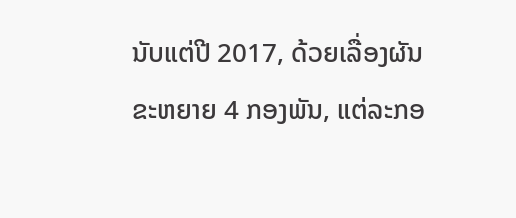ນັບແຕ່ປີ 2017, ດ້ວຍເລື່ອງຜັນຂະຫຍາຍ 4 ກອງພັນ, ແຕ່ລະກອ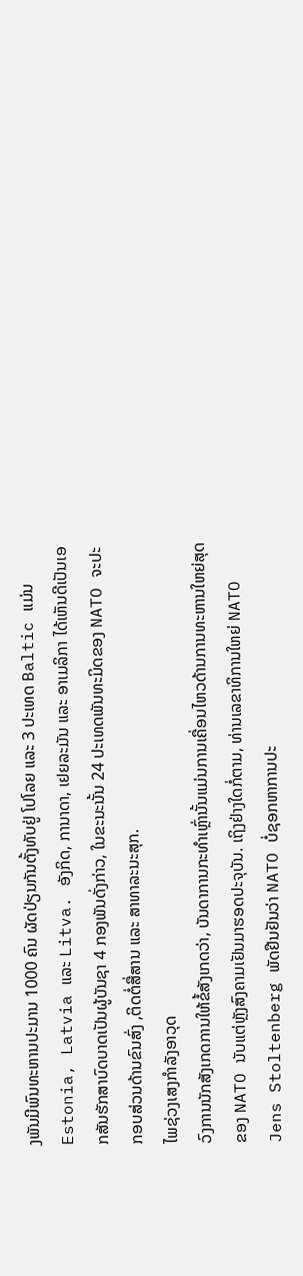ງພັນມີພົນທະຫານປະມານ 1000 ຄົນ ຜັດປ່ຽນກັນຕັ້ງທັບຢູ່ ໂປໂລຍ ແລະ 3 ປະເທດ Baltic ແມ່ນ Estonia, Latvia ແລະ Litva. ອັງກິດ, ການາດາ, ເຢຍລະມັນ ແລະ ອາເມລິກາ ໄດ້ເຫັນດີເປັນເອກສັນຮັກສາບົດບາດເປັນຜູ້ບັນຊາ 4 ກອງພັນດັ່ງກ່າວ, ໃນຂະນະນັ້ນ 24 ປະເທດພັນທະມິດຂອງ NATO ຈະປະກອບສ່ວນດ້ານຂົນສົ່ງ ,ຕິດຕໍ່ສື່ສານ ແລະ ສາທາລະນະສຸກ.
ໄພຊ່ວງເສງກຳລັງອາວຸດ
ວົງການນັກສັງເກດການໃຫ້ຂໍ້ສັງເກດວ່າ, ບັນດາການກະທຳເຫຼົ່ານັ້ນແມ່ນການເຄື່ອນໄຫວດ້ານການທະຫານໃຫຍ່ສຸດຂອງ NATO ນັບແຕ່ຫຼັງສົງຄາມເຢັນມາຮອດປະຈຸບັນ. ເຖິງຢ່າງໃດກໍ່ຕາມ, ທ່ານເລຂາທິການໃຫຍ່ NATO Jens Stoltenberg ພັດຢືນຢັນວ່າ NATO ບໍ່ຊອກຫາການປະ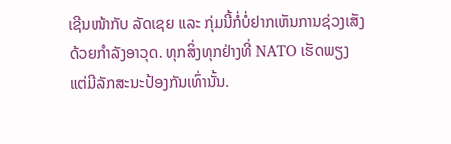ເຊີນໜ້າກັບ ລັດເຊຍ ແລະ ກຸ່ມນີ້ກໍ່ບໍ່ຢາກເຫັນການຊ່ວງເສັງດ້ວຍກຳລັງອາວຸດ. ທຸກສິ່ງທຸກຢ່າງທີ່ NATO ເຮັດພຽງແຕ່ມີລັກສະນະປ້ອງກັນເທົ່ານັ້ນ.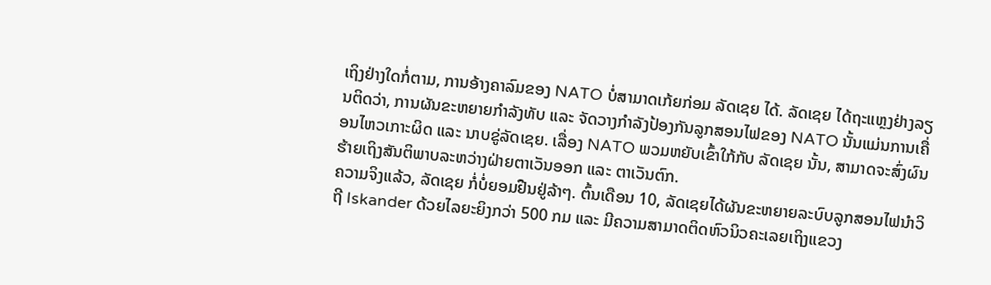ເຖິງຢ່າງໃດກໍ່ຕາມ, ການອ້າງຄາລົມຂອງ NATO ບໍ່ສາມາດເກ້ຍກ່ອມ ລັດເຊຍ ໄດ້. ລັດເຊຍ ໄດ້ຖະແຫຼງຢ່າງລຽນຕິດວ່າ, ການຜັນຂະຫຍາຍກຳລັງທັບ ແລະ ຈັດວາງກຳລັງປ້ອງກັນລູກສອນໄຟຂອງ NATO ນັ້ນແມ່ນການເຄື່ອນໄຫວເກາະຜິດ ແລະ ນາບຂູ່ລັດເຊຍ. ເລື່ອງ NATO ພວມຫຍັບເຂົ້າໃກ້ກັບ ລັດເຊຍ ນັ້ນ, ສາມາດຈະສົ່ງຜົນຮ້າຍເຖິງສັນຕິພາບລະຫວ່າງຝ່າຍຕາເວັນອອກ ແລະ ຕາເວັນຕົກ.
ຄວາມຈິງແລ້ວ, ລັດເຊຍ ກໍ່ບໍ່ຍອມຢືນຢູ່ລ້າໆ. ຕົ້ນເດືອນ 10, ລັດເຊຍໄດ້ຜັນຂະຫຍາຍລະບົບລູກສອນໄຟນຳວິຖີ Iskander ດ້ວຍໄລຍະຍິງກວ່າ 500 ກມ ແລະ ມີຄວາມສາມາດຕິດຫົວນິວຄະເລຍເຖິງແຂວງ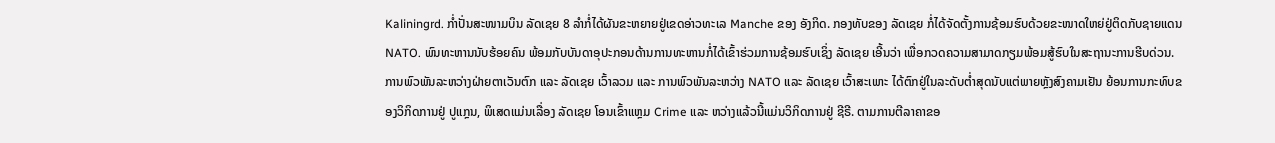Kaliningrd. ກ່ຳປັ່ນສະໜາມບິນ ລັດເຊຍ 8 ລຳກໍ່ໄດ້ຜັນຂະຫຍາຍຢູ່ເຂດອ່າວທະເລ Manche ຂອງ ອັງກິດ. ກອງທັບຂອງ ລັດເຊຍ ກໍ່ໄດ້ຈັດຕັ້ງການຊ້ອມຮົບດ້ວຍຂະໜາດໃຫຍ່ຢູ່ຕິດກັບຊາຍແດນ NATO. ພົນທະຫານນັບຮ້ອຍຄົນ ພ້ອມກັບບັນດາອຸປະກອນດ້ານການທະຫານກໍ່ໄດ້ເຂົ້າຮ່ວມການຊ້ອມຮົບເຊິ່ງ ລັດເຊຍ ເອີ້ນວ່າ ເພື່ອກວດຄວາມສາມາດກຽມພ້ອມສູ້ຮົບໃນສະຖານະການຮີບດ່ວນ.
ການພົວພັນລະຫວ່າງຝ່າຍຕາເວັນຕົກ ແລະ ລັດເຊຍ ເວົ້າລວມ ແລະ ການພົວພັນລະຫວ່າງ NATO ແລະ ລັດເຊຍ ເວົ້າສະເພາະ ໄດ້ຕົກຢູ່ໃນລະດັບຕ່ຳສຸດນັບແຕ່ພາຍຫຼັງສົງຄາມເຢັນ ຍ້ອນການກະທົບຂອງວິກິດການຢູ່ ປູແກຼນ, ພິເສດແມ່ນເລື່ອງ ລັດເຊຍ ໂອນເຂົ້າແຫຼມ Crime ແລະ ຫວ່າງແລ້ວນີ້ແມ່ນວິກິດການຢູ່ ຊີຣີ. ຕາມການຕີລາຄາຂອ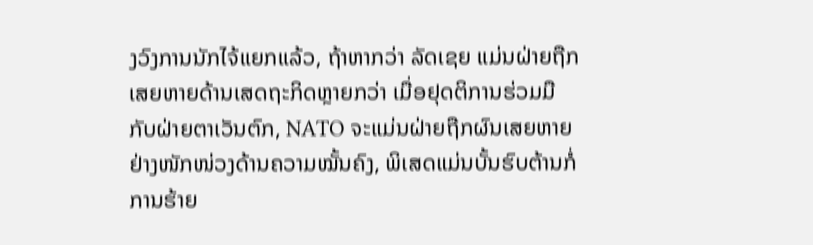ງວົງການນັກໄຈ້ແຍກແລ້ວ, ຖ້າຫາກວ່າ ລັດເຊຍ ແມ່ນຝ່າຍຖືກເສຍຫາຍດ້ານເສດຖະກິດຫຼາຍກວ່າ ເມື່ອຢຸດຕິການຮ່ວມມືກັບຝ່າຍຕາເວັນຕົກ, NATO ຈະແມ່ນຝ່າຍຖືກຜົນເສຍຫາຍຢ່າງໜັກໜ່ວງດ້ານຄວາມໝັ້ນຄົງ, ພິເສດແມ່ນບັ້ນຮົບຕ້ານກໍ່ການຮ້າຍ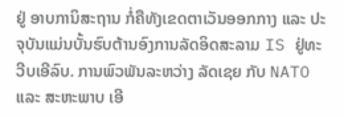ຢູ່ ອາບການິສະຖານ ກໍ່ຄືທັງເຂດຕາເວັນອອກກາງ ແລະ ປະຈຸບັນແມ່ນບັ້ນຮົບຕ້ານອົງການລັດອິດສະລາມ IS ຢູ່ທະວີບເອີລົບ. ການພົວພັນລະຫວ່າງ ລັດເຊຍ ກັບ NATO ແລະ ສະຫະພາບ ເອີ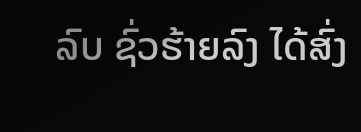ລົບ ຊົ່ວຮ້າຍລົງ ໄດ້ສົ່ງ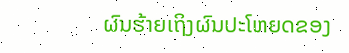ຜົນຮ້າຍເຖິງຜົນປະໂຫຍດຂອງ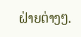ຝ່າຍຕ່າງໆ.